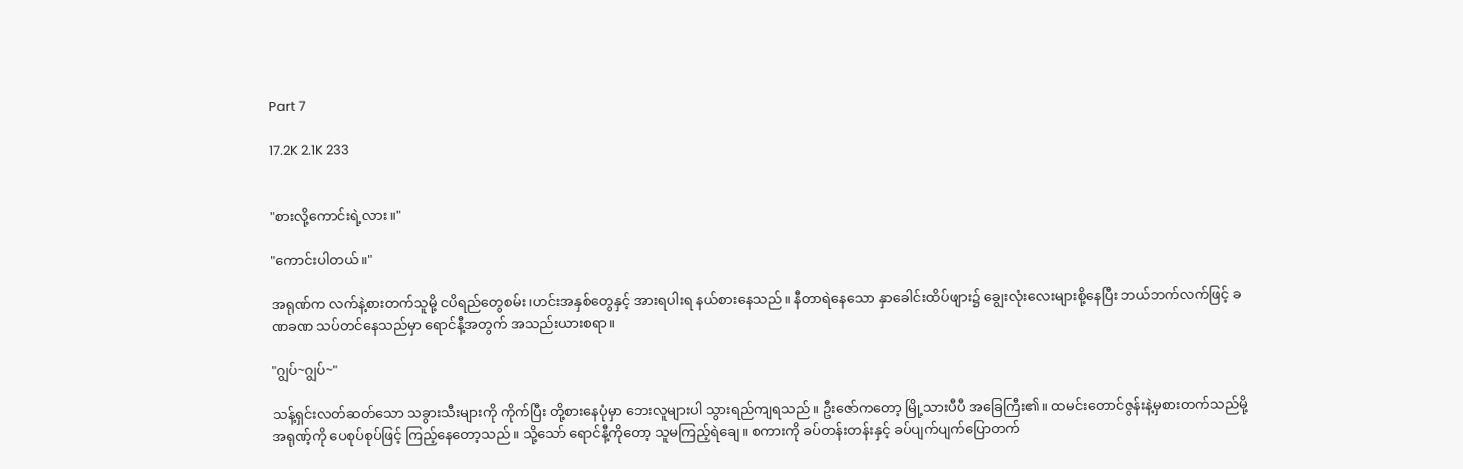Part 7

17.2K 2.1K 233


"စားလို့ကောင်းရဲ့လား။"

"ကောင်းပါတယ်။"

အရုဏ်က လက်နဲ့စားတက်သူမို့ ငပိရည်တွေစမ်း၊ဟင်းအနှစ်တွေနှင့် အားရပါးရ နယ်စားနေသည်။ နီတာရဲနေသော နှာခေါင်းထိပ်ဖျား၌ ချွေးလုံးလေးများစို့နေပြီး ဘယ်ဘက်လက်ဖြင့် ခဏခဏ သပ်တင်နေသည်မှာ ရောင်နီ့အတွက် အသည်းယားစရာ။

"ဂျွပ်~ဂျွပ်~"

သန့်ရှင်းလတ်ဆတ်သော သခွားသီးများကို ကိုက်ပြီး တို့စားနေပုံမှာ ဘေးလူများပါ သွားရည်ကျရသည်။ ဦးဇော်ကတော့ မြို့သားပီပီ အခြေကြီး၏။ ထမင်းတောင်ဇွန်းနဲ့မှစားတက်သည်မို့ အရုဏ့်ကို ပေစုပ်စုပ်ဖြင့် ကြည့်နေတော့သည်။ သို့သော် ရောင်နီ့ကိုတော့ သူမကြည့်ရဲချေ။ စကားကို ခပ်တန်းတန်းနှင့် ခပ်ပျက်ပျက်ပြောတက်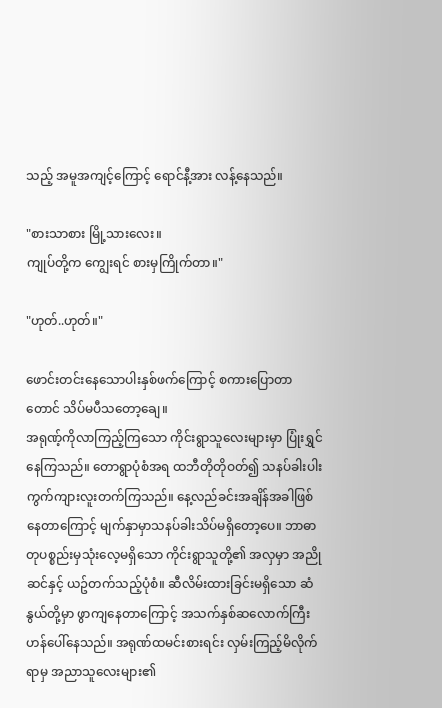သည့် အမူအကျင့်ကြောင့် ရောင်နီ့အား လန့်နေသည်။

"စားသာစား မြို့သားလေး။
ကျုပ်တို့က ကျွေးရင် စားမှကြိုက်တာ။"

"ဟုတ်..ဟုတ်။"

ဖောင်းတင်းနေသောပါးနှစ်ဖက်ကြောင့် စကားပြောတာတောင် သိပ်မပီသတော့ချေ။
အရုဏ့်ကိုလာကြည့်ကြသော ကိုင်းရွာသူလေးများမှာ ပြုံးရွှင်နေကြသည်။ တောရွာပုံစံအရ ထဘီတိုတိုဝတ်၍ သနပ်ခါးပါးကွက်ကျားလူးတက်ကြသည်။ နေ့လည်ခင်းအချိန်အခါဖြစ်နေတာကြောင့် မျက်နှာမှာသနပ်ခါးသိပ်မရှိတော့ပေ။ ဘာဓာတုပစ္စည်းမှသုံးလေ့မရှိသော ကိုင်းရွာသူတို့၏ အလှမှာ အညိုဆင်နှင့် ယဥ်တက်သည့်ပုံစံ။ ဆီလိမ်းထားခြင်းမရှိသော ဆံနွယ်တို့မှာ ဖွာကျနေတာကြောင့် အသက်နှစ်ဆလောက်ကြီးဟန်ပေါ်နေသည်။ အရုဏ်ထမင်းစားရင်း လှမ်းကြည့်မိလိုက်ရာမှ အညာသူလေးများ၏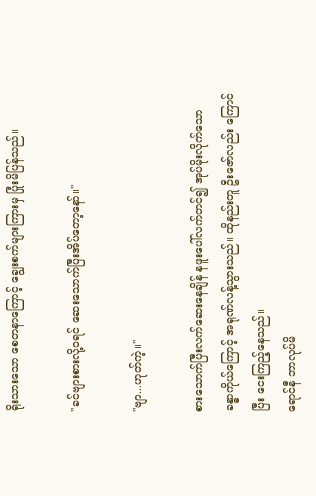ရိုးသားသော စေတနာကြောင့် ချွေးစက်များကြားမှ ပြုံးမိပြန်သည်။

"ခင်ဗျားစားလို့ဝရင် ဆေးသောက်ပြီးအိပ်တော့နော်။"

"ဗျာ...ဟုတ်ကဲ့။"

စားသောက်ပြီးလက်ဆေးနေချိန် နဖူးပေါ်လက်တင်၍ အုပ်မိုးလိုက်သော ခန္ဓာကိုယ်ကြောင့် အရုဏ်လန့်သွားသည်။ ထိုနည်းတူ ဦးဇော်လည်း ကြောင်ပြီး ငေးကြည့်နေသည်။
ရောင်နီ ဘာလုပ်မိ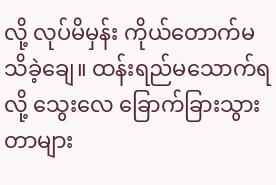လို့ လုပ်မိမှန်း ကိုယ်တောက်မသိခဲ့ချေ။ ထန်းရည်မသောက်ရလို့ သွေးလေ ခြောက်ခြားသွားတာများ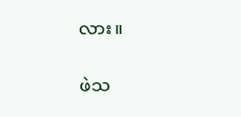လား။

ဖဲသ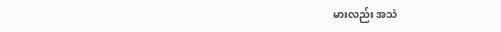မားလည်း အသဲ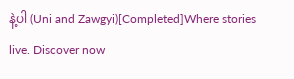နဲ့ပါ (Uni and Zawgyi)[Completed]Where stories live. Discover now